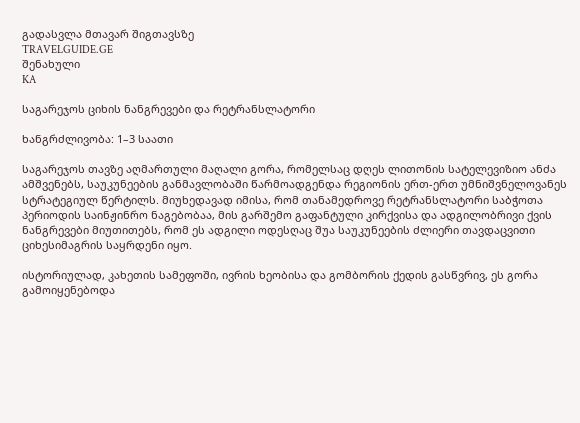გადასვლა მთავარ შიგთავსზე
TRAVELGUIDE.GE
შენახული
KA

საგარეჯოს ციხის ნანგრევები და რეტრანსლატორი

ხანგრძლივობა: 1–3 საათი

საგარეჯოს თავზე აღმართული მაღალი გორა, რომელსაც დღეს ლითონის სატელევიზიო ანძა ამშვენებს, საუკუნეების განმავლობაში წარმოადგენდა რეგიონის ერთ-ერთ უმნიშვნელოვანეს სტრატეგიულ წერტილს. მიუხედავად იმისა, რომ თანამედროვე რეტრანსლატორი საბჭოთა პერიოდის საინჟინრო ნაგებობაა, მის გარშემო გაფანტული კირქვისა და ადგილობრივი ქვის ნანგრევები მიუთითებს, რომ ეს ადგილი ოდესღაც შუა საუკუნეების ძლიერი თავდაცვითი ციხესიმაგრის საყრდენი იყო.

ისტორიულად, კახეთის სამეფოში, ივრის ხეობისა და გომბორის ქედის გასწვრივ, ეს გორა გამოიყენებოდა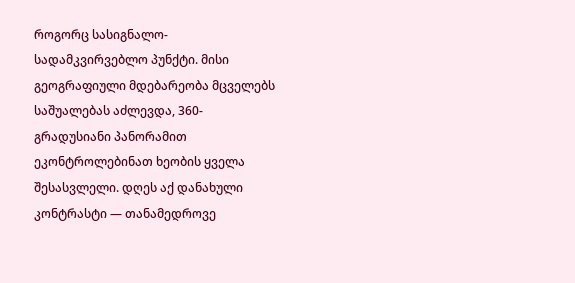როგორც სასიგნალო-სადამკვირვებლო პუნქტი. მისი გეოგრაფიული მდებარეობა მცველებს საშუალებას აძლევდა, 360-გრადუსიანი პანორამით ეკონტროლებინათ ხეობის ყველა შესასვლელი. დღეს აქ დანახული კონტრასტი — თანამედროვე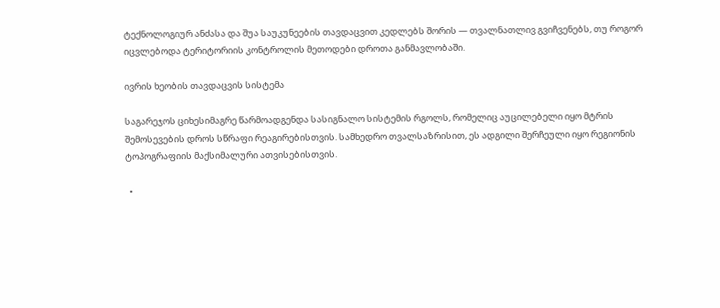ტექნოლოგიურ ანძასა და შუა საუკუნეების თავდაცვით კედლებს შორის — თვალნათლივ გვიჩვენებს, თუ როგორ იცვლებოდა ტერიტორიის კონტროლის მეთოდები დროთა განმავლობაში.

ივრის ხეობის თავდაცვის სისტემა

საგარეჯოს ციხესიმაგრე წარმოადგენდა სასიგნალო სისტემის რგოლს, რომელიც აუცილებელი იყო მტრის შემოსევების დროს სწრაფი რეაგირებისთვის. სამხედრო თვალსაზრისით, ეს ადგილი შერჩეული იყო რეგიონის ტოპოგრაფიის მაქსიმალური ათვისებისთვის.

  •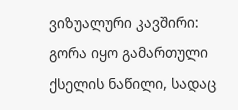ვიზუალური კავშირი: გორა იყო გამართული ქსელის ნაწილი, სადაც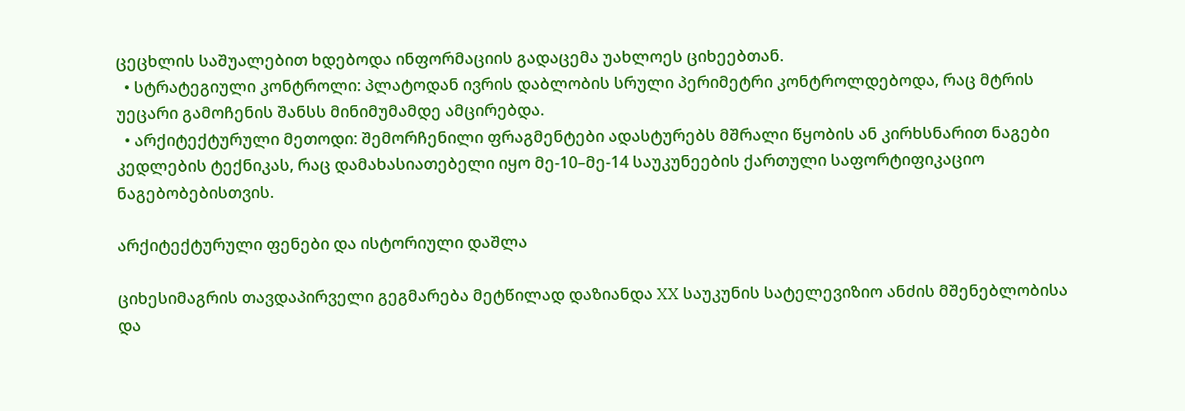ცეცხლის საშუალებით ხდებოდა ინფორმაციის გადაცემა უახლოეს ციხეებთან.
  • სტრატეგიული კონტროლი: პლატოდან ივრის დაბლობის სრული პერიმეტრი კონტროლდებოდა, რაც მტრის უეცარი გამოჩენის შანსს მინიმუმამდე ამცირებდა.
  • არქიტექტურული მეთოდი: შემორჩენილი ფრაგმენტები ადასტურებს მშრალი წყობის ან კირხსნარით ნაგები კედლების ტექნიკას, რაც დამახასიათებელი იყო მე-10–მე-14 საუკუნეების ქართული საფორტიფიკაციო ნაგებობებისთვის.

არქიტექტურული ფენები და ისტორიული დაშლა

ციხესიმაგრის თავდაპირველი გეგმარება მეტწილად დაზიანდა XX საუკუნის სატელევიზიო ანძის მშენებლობისა და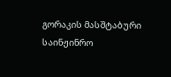გორაკის მასშტაბური საინჟინრო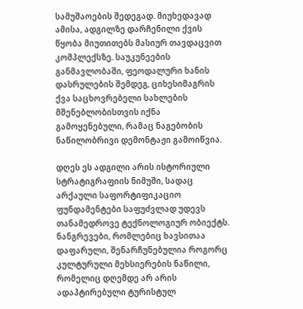სამუშაოების შედეგად. მიუხედავად ამისა, ადგილზე დარჩენილი ქვის წყობა მიუთითებს მასიურ თავდაცვით კომპლექსზე. საუკუნეების განმავლობაში, ფეოდალური ხანის დასრულების შემდეგ, ციხესიმაგრის ქვა საცხოვრებელი სახლების მშენებლობისთვის იქნა გამოყენებული, რამაც ნაგებობის ნაწილობრივი დემონტაჟი გამოიწვია.

დღეს ეს ადგილი არის ისტორიული სტრატიგრაფიის ნიმუში, სადაც არქაული საფორტიფიკაციო ფუნდამენტები საფუძვლად უდევს თანამედროვე ტექნოლოგიურ ობიექტს. ნანგრევები, რომლებიც ხავსითაა დაფარული, შენარჩუნებულია როგორც კულტურული მეხსიერების ნაწილი, რომელიც დღემდე არ არის ადაპტირებული ტურისტულ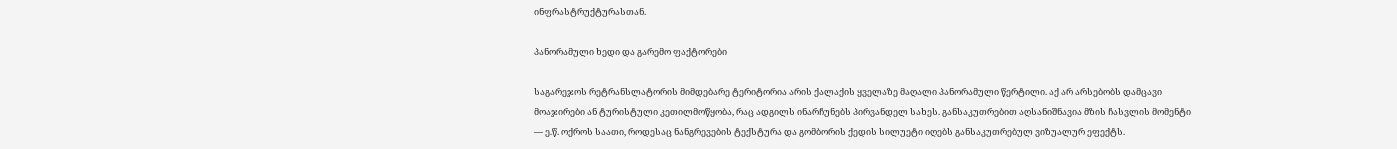ინფრასტრუქტურასთან.

პანორამული ხედი და გარემო ფაქტორები

საგარეჯოს რეტრანსლატორის მიმდებარე ტერიტორია არის ქალაქის ყველაზე მაღალი პანორამული წერტილი. აქ არ არსებობს დამცავი მოაჯირები ან ტურისტული კეთილმოწყობა, რაც ადგილს ინარჩუნებს პირვანდელ სახეს. განსაკუთრებით აღსანიშნავია მზის ჩასვლის მომენტი — ე.წ. ოქროს საათი, როდესაც ნანგრევების ტექსტურა და გომბორის ქედის სილუეტი იღებს განსაკუთრებულ ვიზუალურ ეფექტს.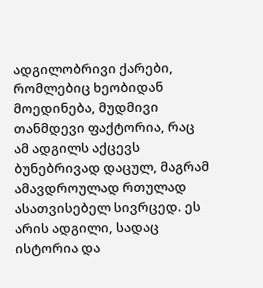ადგილობრივი ქარები, რომლებიც ხეობიდან მოედინება, მუდმივი თანმდევი ფაქტორია, რაც ამ ადგილს აქცევს ბუნებრივად დაცულ, მაგრამ ამავდროულად რთულად ასათვისებელ სივრცედ. ეს არის ადგილი, სადაც ისტორია და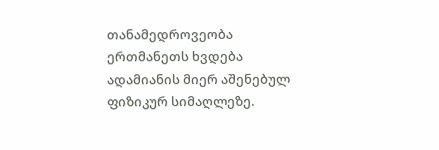თანამედროვეობა ერთმანეთს ხვდება ადამიანის მიერ აშენებულ ფიზიკურ სიმაღლეზე.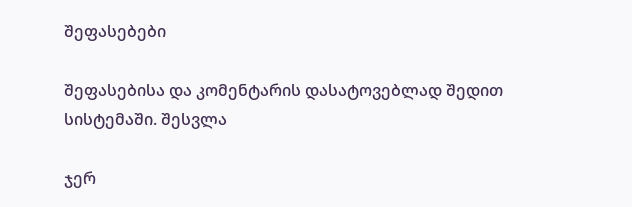შეფასებები

შეფასებისა და კომენტარის დასატოვებლად შედით სისტემაში. შესვლა

ჯერ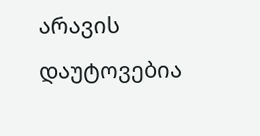არავის დაუტოვებია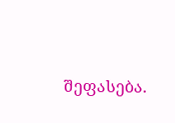შეფასება.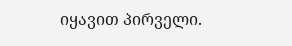იყავით პირველი.